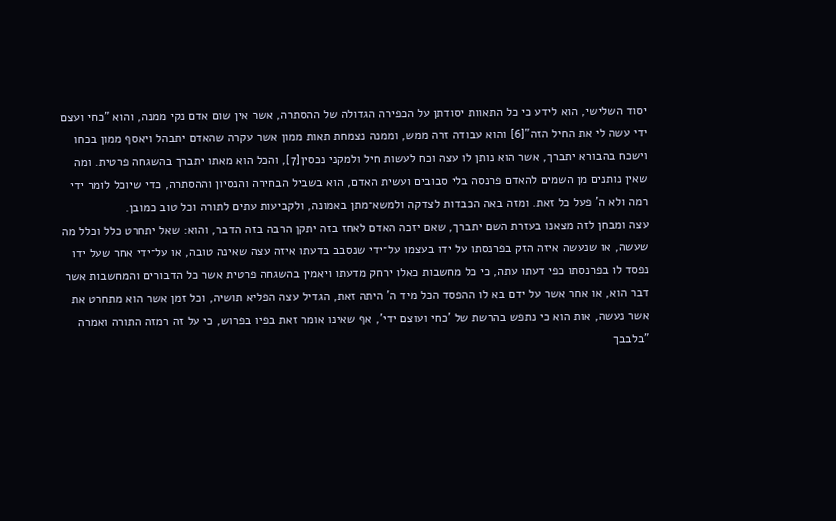יסוד השלישי, הוא לידע כי כל התאוות יסודתן על הכפירה הגדולה של ההסתרה, אשר אין שום אדם נקי ממנה, והוא "כחי ועצם ידי עשה לי את החיל הזה"[6] והוא עבודה זרה ממש, וממנה נצמחת תאות ממון אשר עקרה שהאדם יתבהל ויאסף ממון בכחו וישכח בהבורא יתברך, אשר הוא נותן לו עצה וכח לעשות חיל ולמקני נכסין[7], והכל הוא מאתו יתברך בהשגחה פרטית. ומה שאין נותנים מן השמים להאדם פרנסה בלי סבובים ועשית האדם, הוא בשביל הבחירה והנסיון וההסתרה, כדי שיוכל לומר ידי רמה ולא ה' פעל כל זאת. ומזה באה הכבדות לצדקה ולמשא־מתן באמונה, ולקביעות עתים לתורה וכל טוב כמובן.
עצה ומבחן לזה מצאנו בעזרת השם יתברך, שאם יזכה האדם לאחז בזה יתקן הרבה בזה הדבר, והוא: שאל יתחרט כלל וכלל מה שעשה, או שנעשה איזה הזק בפרנסתו על ידו בעצמו על־ידי שנסבב בדעתו איזה עצה שאינה טובה, או על־ידי אחר שעל ידו נפסד לו בפרנסתו כפי דעתו עתה, כי כל מחשבות כאלו ירחק מדעתו ויאמין בהשגחה פרטית אשר כל הדבורים והמחשבות אשר דבר הוא, או אחר אשר על ידם בא לו ההפסד הכל מיד ה' היתה זאת, הגדיל עצה הפליא תושיה, וכל זמן אשר הוא מתחרט את אשר נעשה, אות הוא כי נתפש בהרשת של 'כחי ועוצם ידי', אף שאינו אומר זאת בפיו בפרוש, כי על זה רמזה התורה ואמרה "בלבבך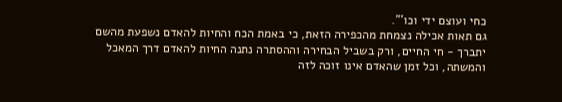כחי ועוצם ידי וכו'".
גם תאות אכילה נצמחת מהכפירה הזאת, כי באמת הכח והחיות להאדם נשפעת מהשם יתברך - חי החיים, ורק בשביל הבחירה וההסתרה נתנה החיות להאדם דרך המאכל והמשתה, וכל זמן שהאדם אינו זוכה לזה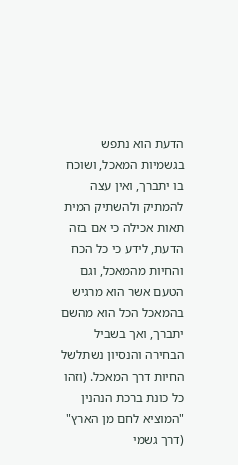הדעת הוא נתפש בגשמיות המאכל, ושוכח בו יתברך, ואין עצה להמתיק ולהשתיק המית תאות אכילה כי אם בזה הדעת, לידע כי כל הכח והחיות מהמאכל, וגם הטעם אשר הוא מרגיש בהמאכל הכל הוא מהשם יתברך, ואך בשביל הבחירה והנסיון נשתלשל החיות דרך המאכל. (וזהו כל כונת ברכת הנהנין "המוציא לחם מן הארץ" (דרך גשמי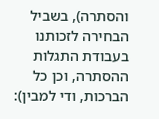והסתרה), בשביל הבחירה לזכותנו בעבודת התגלות ההסתרה, וכן כל הברכות, ודי למבין):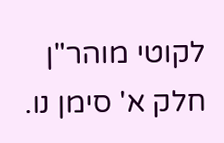לקוטי מוהר"ן חלק א' סימן נו.